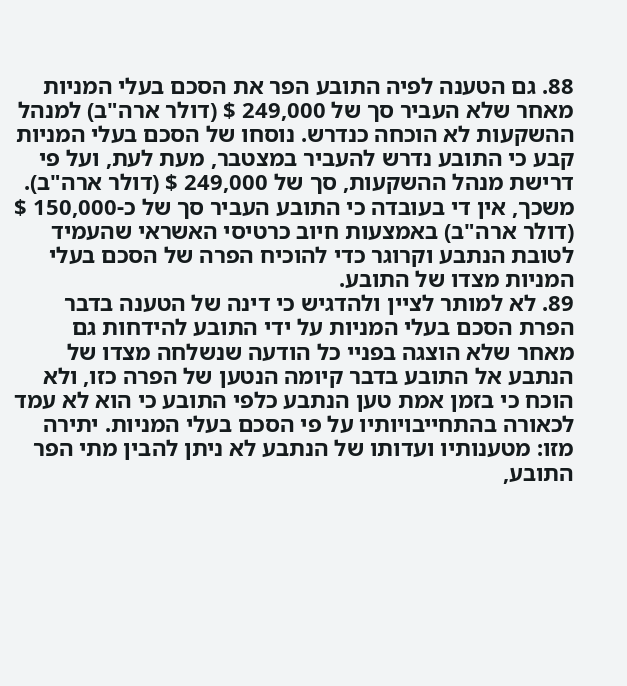88. גם הטענה לפיה התובע הפר את הסכם בעלי המניות מאחר שלא העביר סך של 249,000 $ (דולר ארה"ב) למנהל ההשקעות לא הוכחה כנדרש. נוסחו של הסכם בעלי המניות קבע כי התובע נדרש להעביר במצטבר, מעת לעת, ועל פי דרישת מנהל ההשקעות, סך של 249,000 $ (דולר ארה"ב). משכך, אין די בעובדה כי התובע העביר סך של כ-150,000 $ (דולר ארה"ב) באמצעות חיוב כרטיסי האשראי שהעמיד לטובת הנתבע וקרוגר כדי להוכיח הפרה של הסכם בעלי המניות מצדו של התובע.
89. לא למותר לציין ולהדגיש כי דינה של הטענה בדבר הפרת הסכם בעלי המניות על ידי התובע להידחות גם מאחר שלא הוצגה בפניי כל הודעה שנשלחה מצדו של הנתבע אל התובע בדבר קיומה הנטען של הפרה כזו, ולא הוכח כי בזמן אמת טען הנתבע כלפי התובע כי הוא לא עמד לכאורה בהתחייבויותיו על פי הסכם בעלי המניות. יתירה מזו: מטענותיו ועדותו של הנתבע לא ניתן להבין מתי הפר התובע,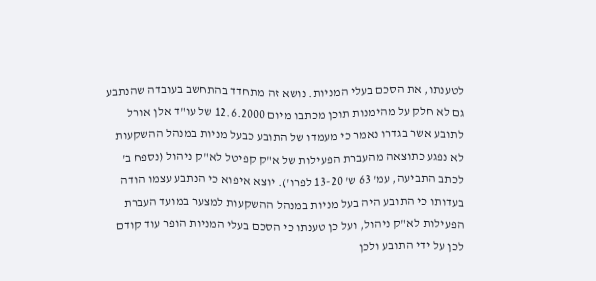לטענתו, את הסכם בעלי המניות. נושא זה מתחדד בהתחשב בעובדה שהנתבע גם לא חלק על מהימנות תוכן מכתבו מיום 12.6.2000 של עו"ד אלן אורל לתובע אשר בגדרו נאמר כי מעמדו של התובע כבעל מניות במנהל ההשקעות לא נפגע כתוצאה מהעברת הפעילות של א"ק קפיטל לא"ק ניהול (נספח ב' לכתב התביעה, עמ' 63 ש' 13-20 לפרו'). יוצא איפוא כי הנתבע עצמו הודה בעדותו כי התובע היה בעל מניות במנהל ההשקעות למצער במועד העברת הפעילות לא"ק ניהול, ועל כן טענתו כי הסכם בעלי המניות הופר עוד קודם לכן על ידי התובע ולכן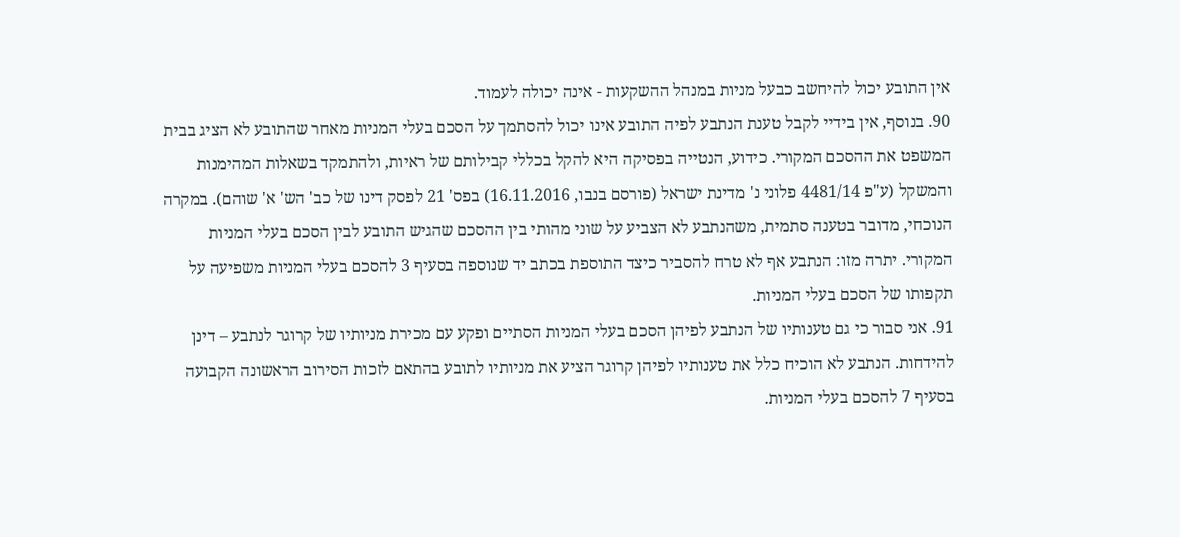אין התובע יכול להיחשב כבעל מניות במנהל ההשקעות - אינה יכולה לעמוד.
90. בנוסף, אין בידיי לקבל טענת הנתבע לפיה התובע אינו יכול להסתמך על הסכם בעלי המניות מאחר שהתובע לא הציג בבית המשפט את ההסכם המקורי. כידוע, הנטייה בפסיקה היא להקל בכללי קבילותם של ראיות, ולהתמקד בשאלות המהימנות והמשקל (ע"פ 4481/14 פלוני נ' מדינת ישראל (פורסם בנבו, 16.11.2016) בפס' 21 לפסק דינו של כב' הש' א' שוהם). במקרה הנוכחי, מדובר בטענה סתמית, משהנתבע לא הצביע על שוני מהותי בין ההסכם שהגיש התובע לבין הסכם בעלי המניות המקורי. יתרה מזו: הנתבע אף לא טרח להסביר כיצד התוספת בכתב יד שנוספה בסעיף 3 להסכם בעלי המניות משפיעה על תקפותו של הסכם בעלי המניות.
91. אני סבור כי גם טענותיו של הנתבע לפיהן הסכם בעלי המניות הסתיים ופקע עם מכירת מניותיו של קרוגר לנתבע – דינן להידחות. הנתבע לא הוכיח כלל את טענותיו לפיהן קרוגר הציע את מניותיו לתובע בהתאם לזכות הסירוב הראשונה הקבועה בסעיף 7 להסכם בעלי המניות.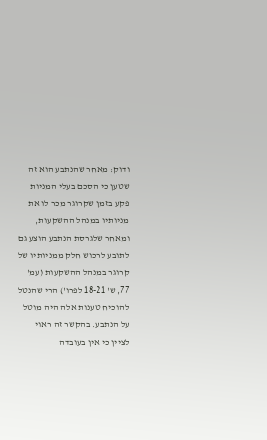ודוק: מאחר שהנתבע הוא זה שטען כי הסכם בעלי המניות פקע בזמן שקרוגר מכר לו את מניותיו במנהל ההשקעות, ומאחר שלגרסת הנתבע הוצע גם לתובע לרכוש חלק ממניותיו של קרוגר במנהל ההשקעות (עמ' 77, ש' 18-21 לפרו') הרי שהנטל להוכיח טענות אלה היה מוטל על הנתבע. בהקשר זה ראוי לציין כי אין בעובדה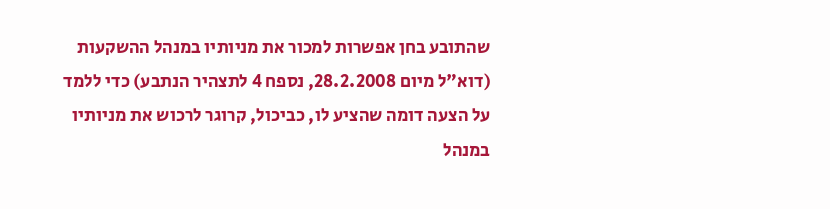שהתובע בחן אפשרות למכור את מניותיו במנהל ההשקעות (דוא"ל מיום 28.2.2008, נספח 4 לתצהיר הנתבע) כדי ללמד על הצעה דומה שהציע לו, כביכול, קרוגר לרכוש את מניותיו במנהל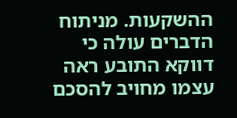ההשקעות. מניתוח הדברים עולה כי דווקא התובע ראה עצמו מחויב להסכם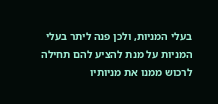בעלי המניות, ולכן פנה ליתר בעלי המניות על מנת להציע להם תחילה לרכוש ממנו את מניותיו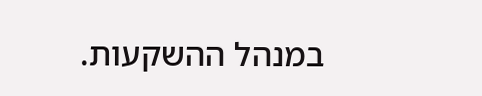במנהל ההשקעות.